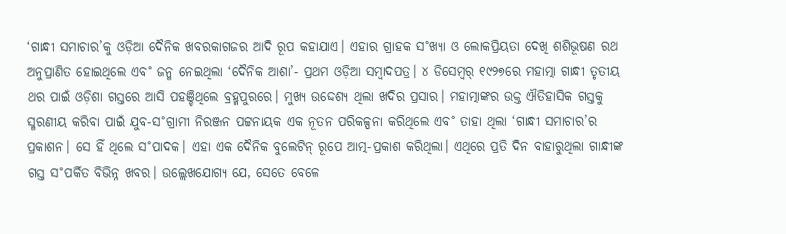‘ଗାନ୍ଧୀ ସମାଚାର’କୁ ଓଡ଼ିଆ ଦୈନିକ ଖବରକାଗଜର ଆଦି ରୂପ କହାଯାଏ। ଏହାର ଗ୍ରାହକ ସ˚ଖ୍ୟା ଓ ଲୋକପ୍ରିୟତା ଦେଖି ଶଶିଭୂଷଣ ରଥ ଅନୁପ୍ରାଣିତ ହୋଇଥିଲେ ଏବ˚ ଜନ୍ମ ନେଇଥିଲା ‘ଦୈନିକ ଆଶା’- ପ୍ରଥମ ଓଡ଼ିଆ ସମ୍ବାଦପତ୍ର। ୪ ଡିସେମ୍ବର୍ ୧୯୨୭ରେ ମହାତ୍ମା ଗାନ୍ଧୀ ତୃତୀୟ ଥର ପାଇଁ ଓଡ଼ିଶା ଗସ୍ତରେ ଆସି ପହଞ୍ଚିଥିଲେ ବ୍ରହ୍ମପୁରରେ। ମୁଖ୍ୟ ଉଦ୍ଦେଶ୍ୟ ଥିଲା ଖଦିର ପ୍ରସାର। ମହାତ୍ମାଙ୍କର ଉକ୍ତ ଐତିହାସିକ ଗସ୍ତକୁ ସ୍ମରଣୀୟ କରିବା ପାଇଁ ଯୁବ-ସ˚ଗ୍ରାମୀ ନିରଞ୍ଜନ ପଟ୍ଟନାୟକ ଏକ ନୂତନ ପରିକଳ୍ପନା କରିଥିଲେ ଏବ˚ ତାହା ଥିଲା ‘ଗାନ୍ଧୀ ସମାଚାର’ର ପ୍ରକାଶନ। ସେ ହିଁ ଥିଲେ ସ˚ପାଦକ। ଏହା ଏକ ଦୈନିକ ବୁଲେଟିନ୍ ରୂପେ ଆତ୍ମ-ପ୍ରକାଶ କରିଥିଲା। ଏଥିରେ ପ୍ରତି ଦିନ ବାହାରୁଥିଲା ଗାନ୍ଧୀଙ୍କ ଗସ୍ତ ସ˚ପର୍କିତ ବିଭିନ୍ନ ଖବର। ଉଲ୍ଲେଖଯୋଗ୍ୟ ଯେ, ସେତେ ବେଳେ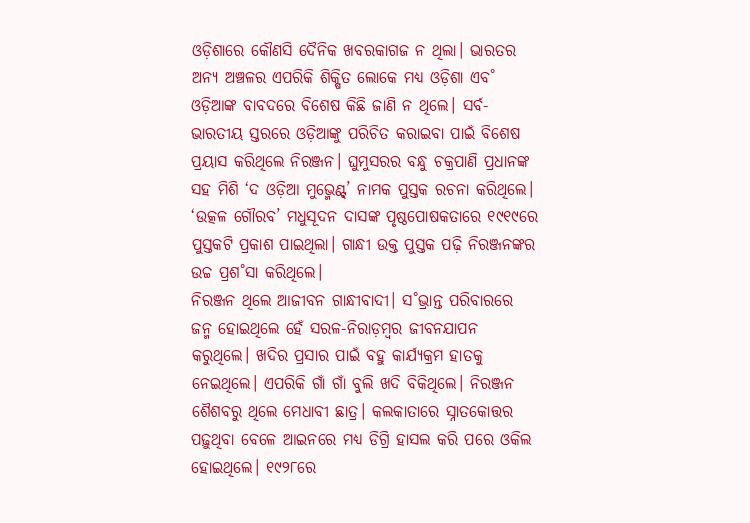ଓଡ଼ିଶାରେ କୌଣସି ଦୈନିକ ଖବରକାଗଜ ନ ଥିଲା। ଭାରତର ଅନ୍ୟ ଅଞ୍ଚଳର ଏପରିକି ଶିକ୍ଷିତ ଲୋକେ ମଧ୍ୟ ଓଡ଼ିଶା ଏବ˚ ଓଡ଼ିଆଙ୍କ ବାବଦରେ ବିଶେଷ କିଛି ଜାଣି ନ ଥିଲେ। ସର୍ବ-ଭାରତୀୟ ସ୍ତରରେ ଓଡ଼ିଆଙ୍କୁ ପରିଚିତ କରାଇବା ପାଇଁ ବିଶେଷ ପ୍ରୟାସ କରିଥିଲେ ନିରଞ୍ଜନ। ଘୁମୁସରର ବନ୍ଧୁ ଚକ୍ରପାଣି ପ୍ରଧାନଙ୍କ ସହ ମିଶି ‘ଦ ଓଡ଼ିଆ ମୁଭ୍ମେଣ୍ଟ୍’ ନାମକ ପୁସ୍ତକ ରଚନା କରିଥିଲେ। ‘ଉତ୍କଳ ଗୌରବ’ ମଧୁସୂଦନ ଦାସଙ୍କ ପୃଷ୍ଠପୋଷକତାରେ ୧୯୧୯ରେ ପୁସ୍ତକଟି ପ୍ରକାଶ ପାଇଥିଲା। ଗାନ୍ଧୀ ଉକ୍ତ ପୁସ୍ତକ ପଢ଼ି ନିରଞ୍ଜନଙ୍କର ଉଚ୍ଚ ପ୍ରଶ˚ସା କରିଥିଲେ।
ନିରଞ୍ଜନ ଥିଲେ ଆଜୀବନ ଗାନ୍ଧୀବାଦୀ। ସ˚ଭ୍ରାନ୍ତ ପରିବାରରେ ଜନ୍ମ ହୋଇଥିଲେ ହେଁ ସରଳ-ନିରାଡ଼ମ୍ବର ଜୀବନଯାପନ କରୁଥିଲେ। ଖଦିର ପ୍ରସାର ପାଇଁ ବହୁ କାର୍ଯ୍ୟକ୍ରମ ହାତକୁ ନେଇଥିଲେ। ଏପରିକି ଗାଁ ଗାଁ ବୁଲି ଖଦି ବିକିଥିଲେ। ନିରଞ୍ଜନ ଶୈଶବରୁ ଥିଲେ ମେଧାବୀ ଛାତ୍ର। କଲକାତାରେ ସ୍ନାତକୋତ୍ତର ପଢ଼ୁଥିବା ବେଳେ ଆଇନରେ ମଧ୍ୟ ଡିଗ୍ରି ହାସଲ କରି ପରେ ଓକିଲ ହୋଇଥିଲେ। ୧୯୨୮ରେ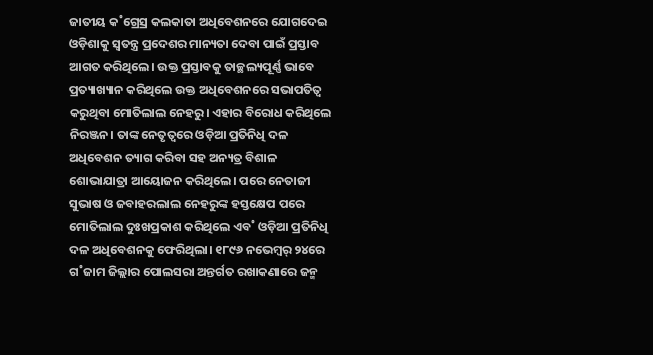ଜାତୀୟ କ˚ଗ୍ରେସ୍ର କଲକାତା ଅଧିବେଶନରେ ଯୋଗଦେଇ ଓଡ଼ିଶାକୁ ସ୍ବତନ୍ତ୍ର ପ୍ରଦେଶର ମାନ୍ୟତା ଦେବା ପାଇଁ ପ୍ରସ୍ତାବ ଆଗତ କରିଥିଲେ। ଉକ୍ତ ପ୍ରସ୍ତାବକୁ ତାଚ୍ଛଲ୍ୟପୂର୍ଣ୍ଣ ଭାବେ ପ୍ରତ୍ୟାଖ୍ୟାନ କରିଥିଲେ ଉକ୍ତ ଅଧିବେଶନରେ ସଭାପତିତ୍ବ କରୁଥିବା ମୋତିଲାଲ ନେହରୁ। ଏହାର ବିରୋଧ କରିଥିଲେ ନିରଞ୍ଜନ। ତାଙ୍କ ନେତୃତ୍ବରେ ଓଡ଼ିଆ ପ୍ରତିନିଧି ଦଳ ଅଧିବେଶନ ତ୍ୟାଗ କରିବା ସହ ଅନ୍ୟତ୍ର ବିଶାଳ ଶୋଭାଯାତ୍ରା ଆୟୋଜନ କରିଥିଲେ। ପରେ ନେତାଜୀ ସୁଭାଷ ଓ ଜବାହରଲାଲ ନେହରୁଙ୍କ ହସ୍ତକ୍ଷେପ ପରେ ମୋତିଲାଲ ଦୁଃଖପ୍ରକାଶ କରିଥିଲେ ଏବ˚ ଓଡ଼ିଆ ପ୍ରତିନିଧି ଦଳ ଅଧିବେଶନକୁ ଫେରିଥିଲା। ୧୮୯୬ ନଭେମ୍ବର୍ ୨୪ରେ ଗ˚ଜାମ ଜିଲ୍ଲାର ପୋଲସରା ଅନ୍ତର୍ଗତ ରଖାକଣାରେ ଜନ୍ମ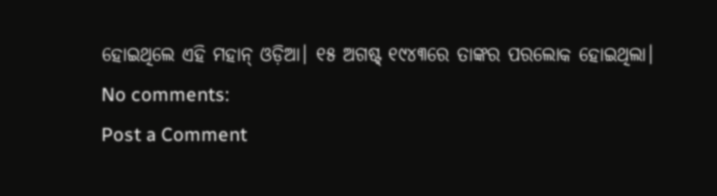ହୋଇଥିଲେ ଏହି ମହାନ୍ ଓଡ଼ିଆ। ୧୫ ଅଗଷ୍ଟ୍ ୧୯୪୩ରେ ତାଙ୍କର ପରଲୋକ ହୋଇଥିଲା।
No comments:
Post a Comment